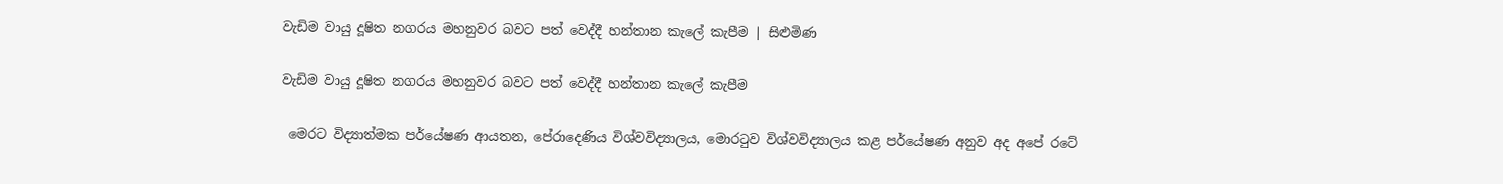වැඩිම වායු දූෂිත නගරය මහනුවර බවට පත් වෙද්දී හන්තාන කැලේ කැපීම | සිළුමිණ

වැඩිම වායු දූෂිත නගරය මහනුවර බවට පත් වෙද්දී හන්තාන කැලේ කැපීම

 මෙරට විද්‍යාත්මක පර්යේෂණ ආයතන, පේරාදෙණිය විශ්වවිද්‍යාලය, මොරටුව විශ්වවිද්‍යාලය කළ පර්යේෂණ අනුව අද අපේ රටේ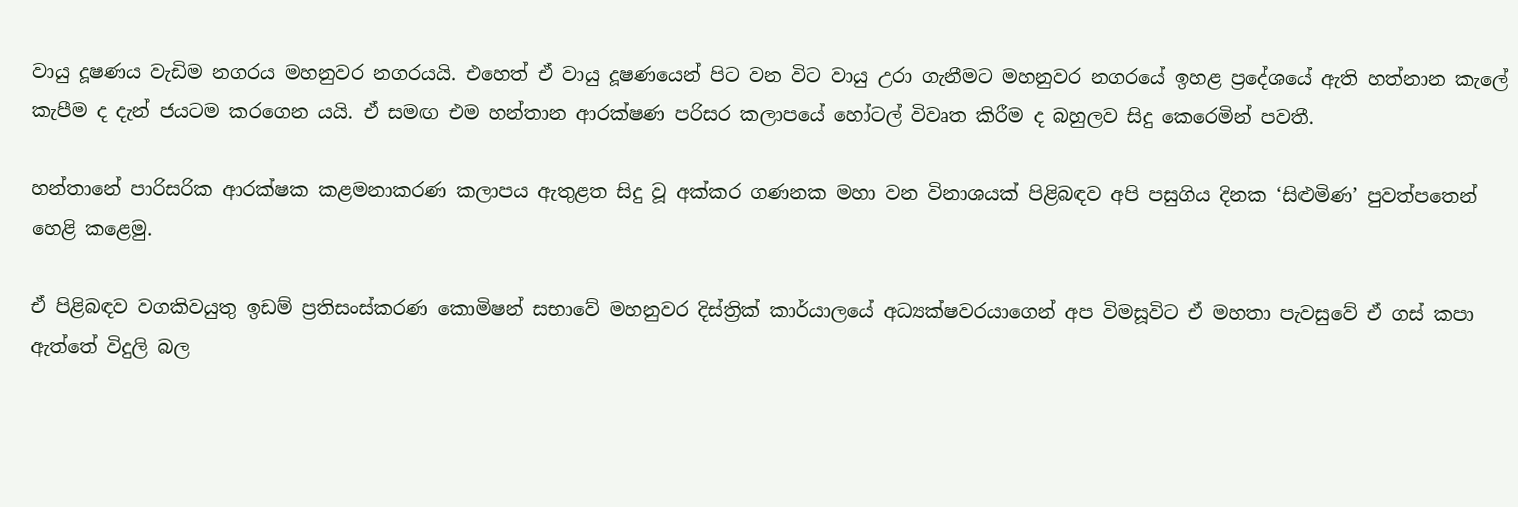වායු දූෂණය වැඩිම නගරය මහනුවර නගරයයි. එහෙත් ඒ වායු දූෂණයෙන් පිට වන විට වායු උරා ගැනීමට මහනුවර නගරයේ ඉහළ ප්‍රදේශයේ ඇති හත්නාන කැලේ කැපීම ද දැන් ජයටම කරගෙන යයි. ඒ සමඟ එම හන්තාන ආරක්ෂණ පරිසර කලාපයේ හෝටල් විවෘත කිරීම ද බහුලව සිදු කෙරෙමින් පවතී.

හන්තානේ පාරිසරික ආරක්ෂක කළමනාකරණ කලාපය ඇතුළත සිදු වූ අක්කර ගණනක මහා වන විනාශයක් පිළිබඳව අපි පසුගිය දිනක ‘සිළුමිණ’ පුවත්පතෙන් හෙළි ‍කළෙමු.

ඒ පිළිබඳව වගකිවයුතු ඉඩම් ප්‍රතිසංස්කරණ කොමිෂන් සභාවේ මහනුවර දිස්ත්‍රික් කාර්යාලයේ අධ්‍යක්ෂවරයාගෙන් අප විමසූවිට ඒ මහතා පැවසුවේ ඒ ගස් කපා ඇත්තේ විදුලි බල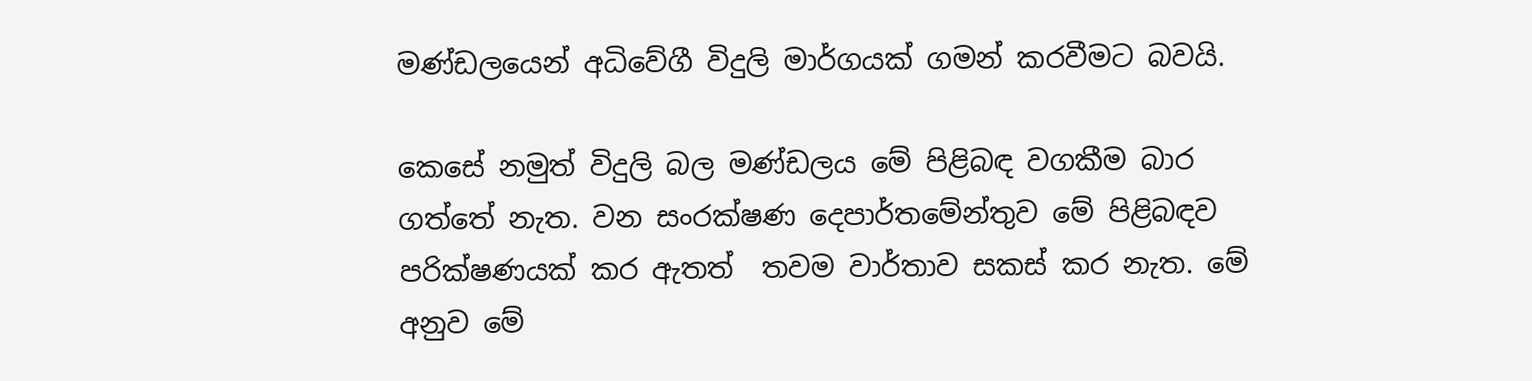මණ්ඩලයෙන් අධිවේගී විදුලි මාර්ගයක් ගමන් කරවීමට බවයි.

කෙසේ නමුත් විදුලි බල මණ්ඩලය මේ පිළිබඳ වගකීම බාර ගත්තේ නැත. වන සංරක්ෂණ දෙපාර්තමේන්තුව මේ පිළිබඳව පරික්ෂණයක් කර ඇතත් ‍ තවම වාර්තාව සකස් කර නැත. මේ අනුව මේ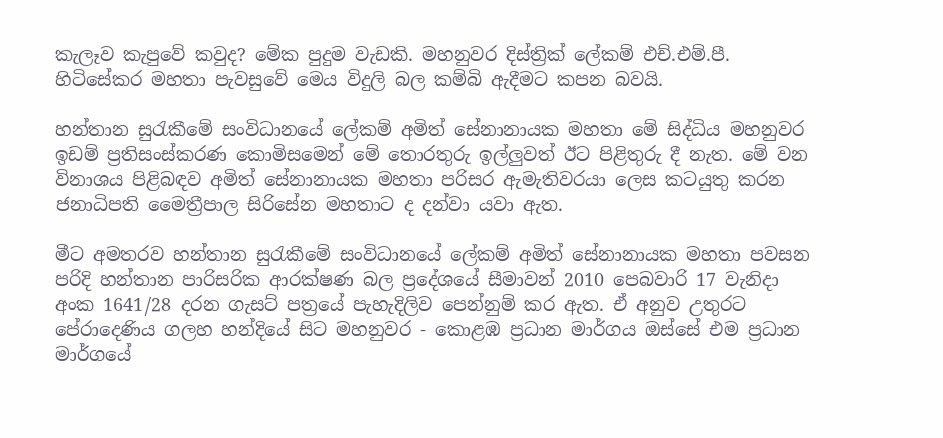කැලෑව කැපුවේ කවුද? මේක පුදුම වැඩකි. මහනුවර දිස්ත්‍රික් ලේකම් එච්.එම්.පී. හි‍ටිසේකර මහතා පැවසුවේ මෙය විදුලි බල කම්බි ඇදීමට කපන බවයි.

හන්තාන සුරැකීමේ සංවිධානයේ ලේකම් අමිත් සේනානායක මහතා මේ සිද්ධිය මහනුවර ඉඩම් ප්‍රතිසංස්කරණ කොමිසමෙන් මේ තොරතුරු ඉල්ලුවත් ඊට පිළිතුරු දී නැත. මේ වන විනාශය පිළිබඳව අමිත් සේනානායක මහතා පරිසර ඇමැතිවරයා ලෙස කටයුතු කරන ජනාධිපති මෛත්‍රීපාල සිරිසේන මහතාට ද දන්වා යවා ඇත.

මීට අමතරව හන්තාන සුරැකීමේ සංවිධානයේ ලේකම් අමිත් සේනානායක මහතා පවසන පරිදි හන්තාන පාරිසරික ආරක්ෂණ බල ප්‍රදේශයේ සීමාවන් 2010 පෙබවාරි 17 වැනිදා අංක 1641/28 දරන ගැසට් පත්‍රයේ පැහැදිලිව පෙන්නුම් කර ඇත. ඒ අනුව උතුරට පේරාදෙණිය ගලහ හන්දියේ සිට මහනුවර - කොළඹ ප්‍රධාන මාර්ගය ඔස්සේ එම ප්‍රධාන මාර්ගයේ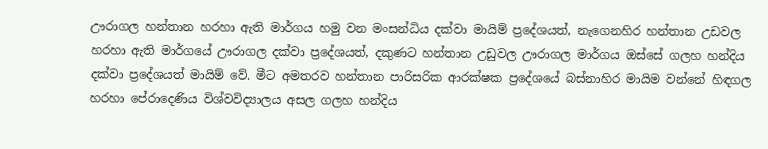ඌරාගල හන්තාන හරහා ඇති මාර්ගය හමු වන මංසන්ධිය දක්වා මායිම් ප්‍රදේශයත්, නැගෙනහිර හන්තාන උඩවල හරහා ඇති මාර්ගයේ ඌරාගල දක්වා ප්‍රදේශයත්, දකුණට හන්තාන උඩුවල ඌරාගල මාර්ගය ඔස්සේ ගලහ හන්දිය දක්වා ප්‍රදේශයත් මායිම් වේ. මීට අමතරව හන්තාන පාරිසරික ආරක්ෂක ප්‍රදේශයේ බස්නාහිර මායිම වන්නේ හිඳගල හරහා පේරාදෙණිය විශ්වවිද්‍යාලය අසල ගලහ හන්දිය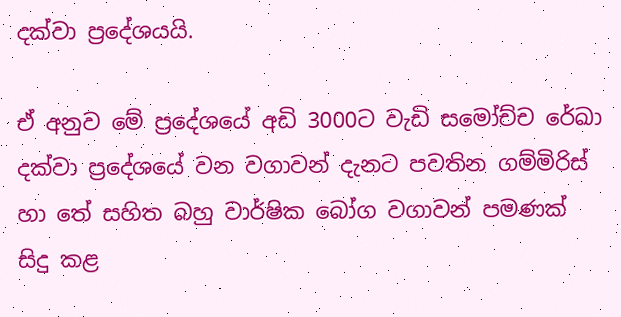දක්වා ප්‍රදේශයයි‍.

ඒ අනුව මේ ප්‍රදේශයේ අඩි 3000ට වැඩි සමෝච්ච රේඛා දක්වා ප්‍රදේශයේ වන වගාවන් දැනට පවතින ගම්මිරිස් හා තේ සහිත බහු වාර්ෂික බෝග වගාවන් පමණක් සිදු කළ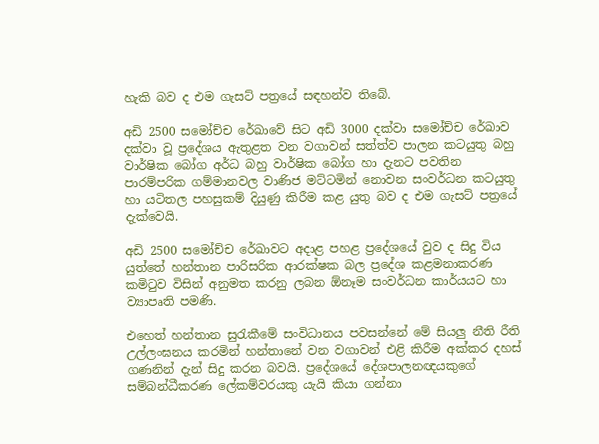හැකි බව ද එම ගැසට් පත්‍රයේ සඳහන්ව තිබේ.

අඩි 2500 සමෝච්ච රේඛාවේ සිට අඩි 3000 දක්වා සමෝච්ච රේඛාව දක්වා වූ ප්‍රදේශය ඇතුළත වන වගාවන් සත්ත්ව පාලන කටයුතු බහු වාර්ෂික බෝග අර්ධ බහු වාර්ෂික බෝග හා දැනට පවතින පාරම්පරික ගම්මානවල වාණිජ මට්ටමින් නොවන සංවර්ධන කටයුතු හා යටිතල පහසුකම් දියුණු කිරීම කළ යුතු බව ද එම ගැසට් පත්‍රයේ දැක්වෙයි.

අඩි 2500 සමෝච්ච රේඛාවට අදාළ පහළ ප්‍රදේශයේ වුව ද සිදු විය යුත්තේ හන්තාන පාරිසරික ආරක්ෂක බල ප්‍රදේශ කළමනාකරණ කමිටුව විසින් අනුමත කරනු ලබන ඕනෑම සංවර්ධන කාර්යයට හා ව්‍යාපෘති පමණි.

එහෙත් හන්තාන සුරැකීමේ සංවිධානය පවසන්නේ මේ සියලු නීති රීති උල්ලංඝනය කරමින් හන්තානේ වන වගාවන් එළි කිරීම අක්කර දහස් ගණනින් දැන් සිදු කරන බවයි. ප්‍රදේශයේ දේශපාලනඥයකුගේ සම්බන්ධීකරණ ලේකම්වරයකු යැයි කියා ගන්නා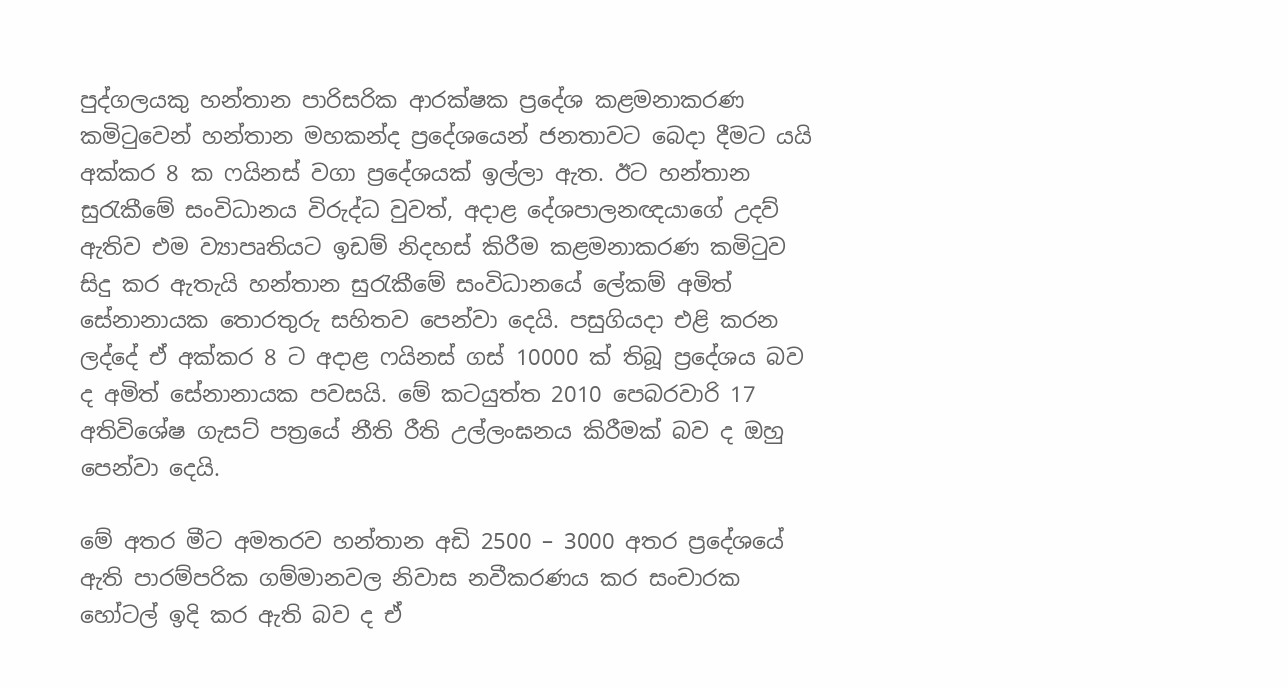පුද්ගලයකු හන්තාන පාරිසරික ආරක්ෂක ප්‍රදේශ කළමනාකරණ කමිටුවෙන් හන්තාන මහකන්ද ප්‍රදේශයෙන් ජනතාවට බෙදා දීමට යයි අක්කර 8 ක ෆයිනස් වගා ප්‍රදේශයක් ඉල්ලා ඇත. ඊට හන්තාන සුරැකීමේ සංවිධානය විරුද්ධ වුවත්, අදාළ දේශපාලනඥයාගේ උදව් ඇතිව එම ව්‍යාපෘතියට ඉඩම් නිදහස් කිරීම කළමනාකරණ කමිටුව සිදු කර ඇතැයි හන්තාන සුරැකීමේ සංවිධානයේ ලේකම් අමිත් සේනානායක තොරතුරු සහිතව පෙන්වා දෙයි. පසුගියදා එළි කරන ලද්දේ ඒ අක්කර 8 ට අදාළ ෆයිනස් ගස් 10000 ක් තිබූ ප්‍රදේශය බව ද අමිත් සේනානායක පවසයි. මේ කටයුත්ත 2010 පෙබරවාරි 17 අතිවිශේෂ ගැසට් පත්‍රයේ නීති රීති උල්ලංඝනය කිරීමක් බව ද ඔහු පෙන්වා දෙයි.

මේ අතර මීට අමතරව හන්තාන අඩි 2500 – 3000 අතර ප්‍රදේශ‍යේ ඇති පාරම්පරික ගම්මානවල නිවාස නවීකරණය කර සංචාරක හෝටල් ඉදි කර ඇති බව ද ඒ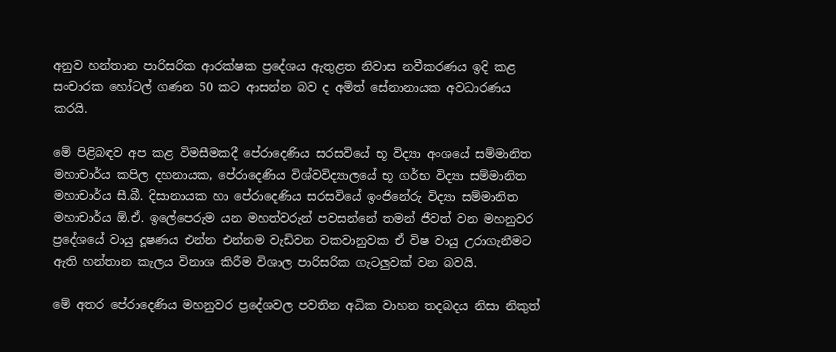අනුව හන්තාන පාරිසරික ආරක්ෂක ප්‍රදේශය ඇතුළත නිවාස නවීකරණය ඉදි කළ සංචාරක හෝටල් ගණන 50 කට ආසන්න බව ද අමිත් සේනානායක අවධාරණය කරයි.

මේ පිළිබඳව අප කළ විමසීමකදී පේරාදෙණිය සරසවියේ භූ විද්‍යා අංශයේ සම්මානිත මහාචාර්ය කපිල දහනායක, පේරාදෙණිය විශ්වවිද්‍යාලයේ භූ ගර්භ විද්‍යා සම්මානිත මහාචාර්ය සී.බී. දිසානායක හා පේරාදෙණිය සරසවියේ ඉංජිනේරු විද්‍යා සම්මානිත මහාචාර්ය ඕ.ඒ. ඉලේපෙරුම යන මහත්වරුන් පවසන්නේ තමන් ජීවත් වන මහනුවර ප්‍රදේශයේ වායු දූෂණය එන්න එන්නම වැඩිවන වකවානුවක ඒ විෂ වායු උරාගැනීමට ඇති හන්තාන කැලය විනාශ කිරීම විශාල පාරිසරික ගැටලුවක් වන බවයි.

මේ අතර පේරාදෙණිය මහනුවර ප්‍රදේශවල පවතින අධික වාහන තදබදය නිසා නිකුත්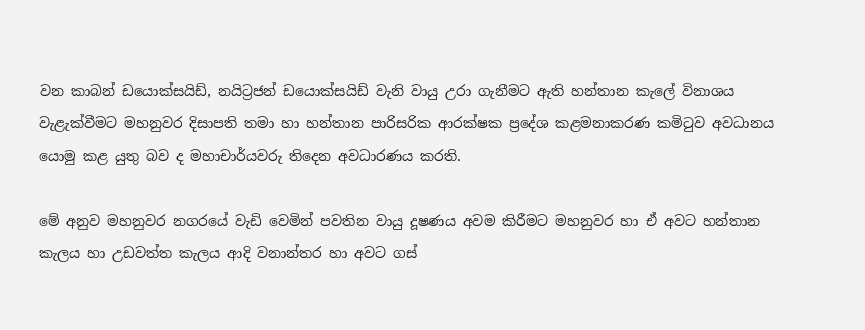වන කාබන් ‍ඩයොක්සයිඩ්, නයිට්‍රජන් ඩයොක්සයිඩ් වැනි වායු උරා ගැනීමට ඇති හන්තාන කැලේ විනාශය වැළැක්වීමට මහනුවර දිසාපති තමා හා හන්තාන පාරිසරික ආරක්ෂක ප්‍රදේශ කළමනාකරණ කමිටුව අවධානය යොමු කළ යුතු බව ද මහාචාර්යවරු තිදෙන අවධාරණය කරති.

මේ අනුව මහනුවර නගරයේ වැඩි වෙමින් පවතින වායු දූෂණය අවම කිරීමට මහනුවර හා ඒ අවට හන්තාන කැලය හා උඩවත්ත කැලය ආදි වනාන්තර හා අවට ගස්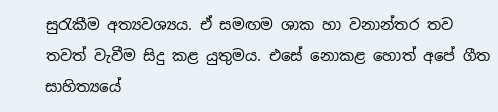සුරැකීම අත්‍යවශ්‍යය. ඒ සමඟම ශාක හා වනාන්තර තව තවත් වැවීම සිදු කළ යුතුමය. එසේ නොකළ හොත් අපේ ගීත සාහිත්‍යයේ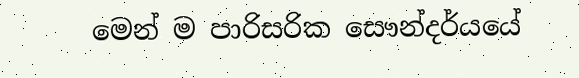මෙන් ම පාරිසරික සෞන්දර්යයේ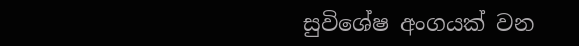සුවිශේෂ අංගයක් වන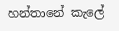හන්තානේ කැලේ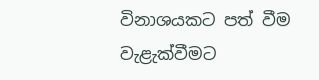විනාශයකට පත් වීම වැළැක්වීමට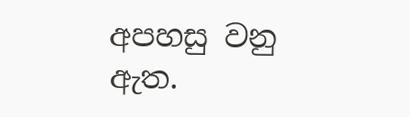අපහසු වනු ඇත.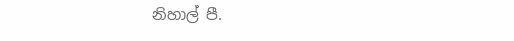නිහාල් පී.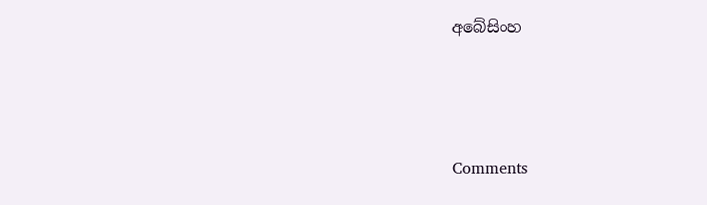අබේසිංහ



Comments